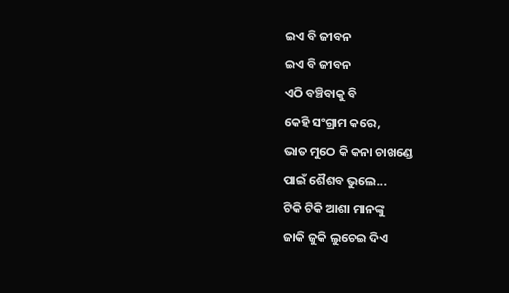ଇଏ ବି ଜୀବନ
ଇଏ ବି ଜୀବନ
ଏଠି ବଞ୍ଚିବାକୁ ବି
କେହି ସଂଗ୍ରାମ କରେ,
ଭାତ ମୁଠେ କି କନା ଚାଖଣ୍ଡେ
ପାଇଁ ଶୈଶବ ଭୁଲେ...
ଟିକି ଟିକି ଆଶା ମାନଙ୍କୁ
ଜାକି ଜୁକି ଲୁଚେଇ ଦିଏ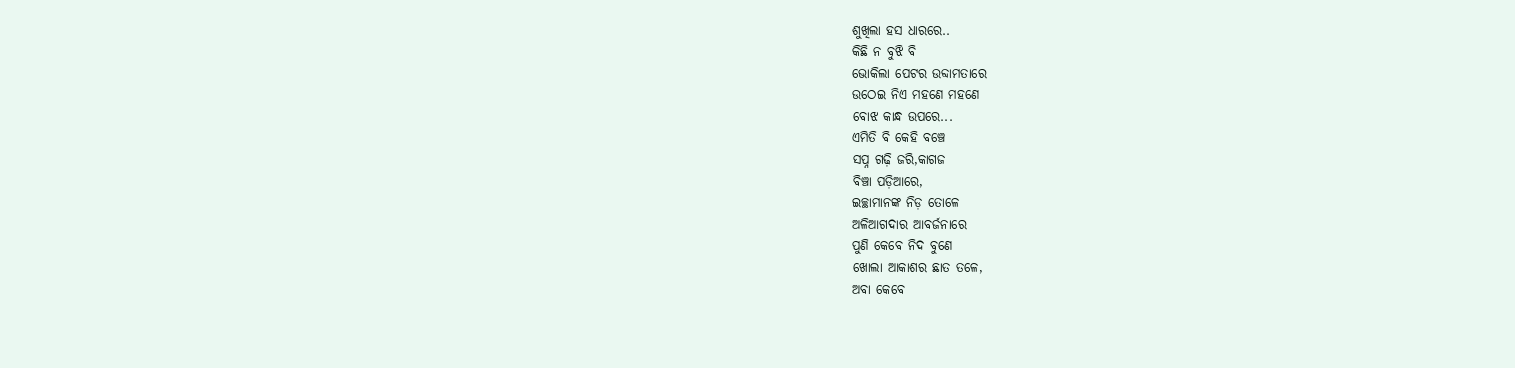ଶୁଖିଲା ହସ ଧାରରେ..
କିଛି ନ ବୁଝି ବି
ଭୋକିଲା ପେଟର ଉବ୍ଦାମତାରେ
ଉଠେଇ ନିଏ ମହଣେ ମହଣେ
ବୋଝ କାନ୍ଧ ଉପରେ...
ଏମିତି ବି କେହି ବଞ୍ଚେ
ସପ୍ନ ଗଢ଼ି ଜରି,କାଗଜ
ବିଞ୍ଚା ପଡ଼ିଆରେ,
ଇଚ୍ଛାମାନଙ୍କ ନିଡ଼ ତୋଳେ
ଅଳିଆଗଦାର ଆବର୍ଜନାରେ
ପୁଣି କେବେ ନିଦ ବୁଣେ
ଖୋଲା ଆକାଶର ଛାତ ତଳେ,
ଅବା କେବେ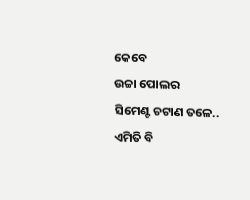କେବେ
ଉଚ୍ଚା ପୋଲର
ସିମେଣ୍ଟ ଚଟାଣ ତଳେ..
ଏମିତି ବି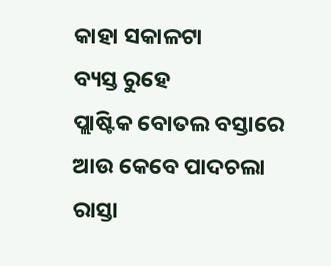କାହା ସକାଳଟା
ବ୍ୟସ୍ତ ରୁହେ
ପ୍ଲାଷ୍ଟିକ ବୋତଲ ବସ୍ତାରେ
ଆଉ କେବେ ପାଦଚଲା ରାସ୍ତା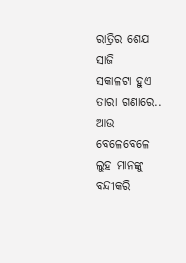ରାତ୍ରିର ଶେଯ ସାଜି
ସକାଳଟା ହୁଏ ତାରା ଗଣାରେ..
ଆଉ ବେଳେବେଳେ
ଲୁହ ମାନଙ୍କୁ ବନ୍ଦୀକରି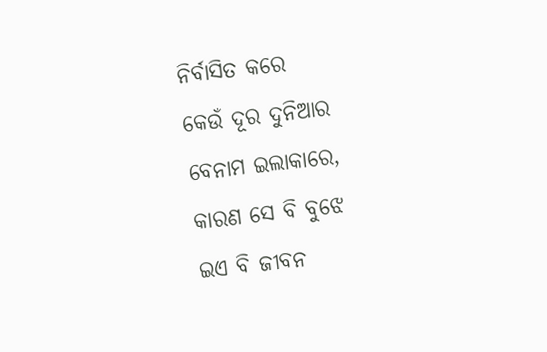ନିର୍ବାସିତ କରେ
କେଉଁ ଦୂର ଦୁନିଆର
ବେନାମ ଇଲାକାରେ,
କାରଣ ସେ ବି ବୁଝେ
ଇଏ ବି ଜୀବନ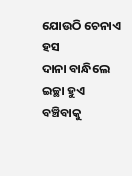ଯୋଉଠି ଚେନାଏ ହସ
ଦାନା ବାନ୍ଧିଲେ
ଇଚ୍ଛା ହୁଏ ବଞ୍ଚିବାକୁ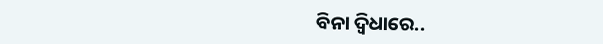ବିନା ଦ୍ବିଧାରେ..